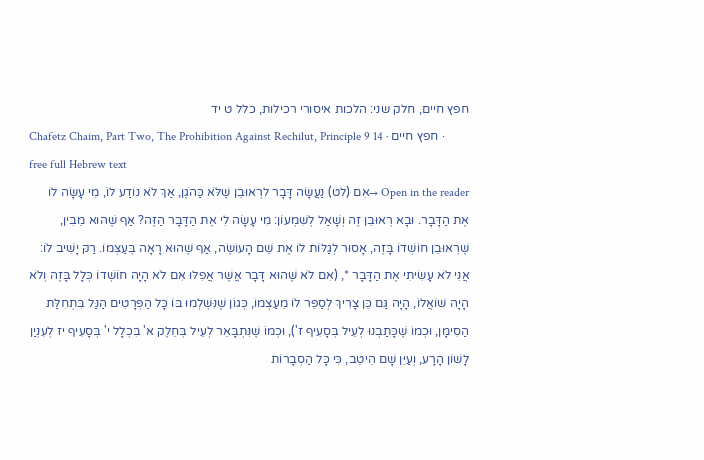חפץ חיים, חלק שני: הלכות איסורי רכילות, כלל ט יד
Chafetz Chaim, Part Two, The Prohibition Against Rechilut, Principle 9 14 · חפץ חיים · free full Hebrew text
Open in the reader →אִם (לט) נַעֲשָׂה דָּבָר לִרְאוּבֵן שֶׁלֹּא כַּהֹגֶן, אַךְ לֹא נוֹדַע לוֹ, מִי עָשָׂה לוֹ אֶת הַדָּבָר. וּבָא רְאוּבֵן זֶה וְשָׁאַל לְשִׁמְעוֹן: מִי עָשָׂה לִי אֶת הַדָּבָר הַזֶּה? אַף שֶׁהוּא מֵבִין, שֶׁרְאוּבֵן חוֹשְׁדוֹ בָּזֶה, אָסוּר לְגַלּוֹת לוֹ אֶת שֵׁם הָעוֹשֶׂה, אַף שֶׁהוּא רָאָה בְּעַצְּמוֹ. רַקּ יָשִׁיב לוֹ: אֲנִי לֹא עָשִׂיתִי אֶת הַדָּבָר *, (אִם לֹא שֶׁהוּא דָּבָר אֲשֶׁר אֲפִלּוּ אִם לֹא הָיָה חוֹשְׁדוֹ כְּלָל בָּזֶה וְלֹא הָיָה שׁוֹאֲלוֹ, הָיָה גַּם כֵּן צָרִיךְ לְסַפֵּר לוֹ מֵעַצְמוֹ, כְּגוֹן שֶׁנִּשְׁלְמוּ בּוֹ כָּל הַפְּרָטִים הַנַּל בִּתְחִלַּת הַסִימָן, וּכְמוֹ שֶׁכָּתַבְנוּ לְעֵיל בְּסָעִיף ז'), וּכְמוֹ שֶׁנִּתְבָּאֵר לְעֵיל בְּחֵלֶק א' בִּכְלָל י' בְּסָעִיף יז לְעִנְיַן לָשׁוֹן הָרָע, וְעַיֵּן שָׁם הֵיטֵב, כִּי כָּל הַסְבָרוֹת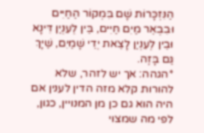הַנִּזְכָּרוֹת שָׁם בִּמְקוֹר הַחַיִּים וּבִבְאֵר מַיִם חַיִּים, בֵּין לְעִנְיַן דִּינָא וּבֵין לְעִנְיַן לָצֵאת יְדֵי שָׁמַיִם, שַׁיָּךְ גַּם בָּזֶה.
*הגהה: אך יש לזהר, שלא להורות קלא מזה הדין לענין אם היה הוא גם כן מן המנויין, כגון, לפי מה שמצוי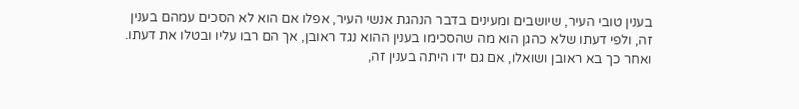בענין טובי העיר, שיושבים ומעינים בדבר הנהגת אנשי העיר, אפלו אם הוא לא הסכים עמהם בענין זה, ולפי דעתו שלא כהגן הוא מה שהסכימו בענין ההוא נגד ראובן, אך הם רבו עליו ובטלו את דעתו. ואחר כך בא ראובן ושואלו, אם גם ידו היתה בענין זה,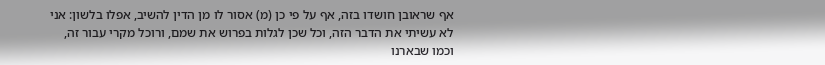אף שראובן חושדו בזה, אף על פי כן (מ) אסור לו מן הדין להשיב, אפלו בלשון: אני לא עשיתי את הדבר הזה, וכל שכן לגלות בפרוש את שמם, ורוכל מקרי עבור זה, וכמו שבארנו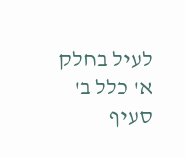לעיל בחלק א' כלל ב' סעיף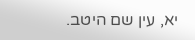יא, עין שם היטב.